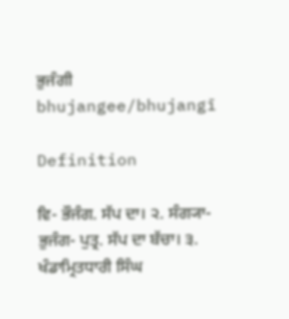ਭੁਜੰਗੀ
bhujangee/bhujangī

Definition

ਵਿ- ਭੌਜੰਗ. ਸੱਪ ਦਾ। ੨. ਸੰਗ੍ਯਾ- ਭੁਜੰਗ- ਪੁਤ੍ਰ. ਸੱਪ ਦਾ ਬੱਚਾ। ੩. ਖੰਡਾਮ੍ਰਿਤਧਾਰੀ ਸਿੰਘ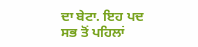ਦਾ ਬੇਟਾ. ਇਹ ਪਦ ਸਭ ਤੋਂ ਪਹਿਲਾਂ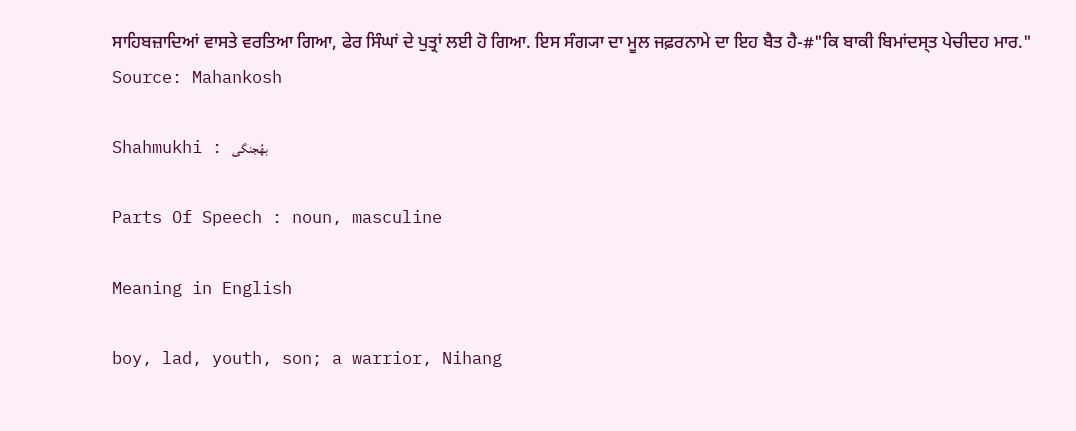ਸਾਹਿਬਜ਼ਾਦਿਆਂ ਵਾਸਤੇ ਵਰਤਿਆ ਗਿਆ, ਫੇਰ ਸਿੰਘਾਂ ਦੇ ਪੁਤ੍ਰਾਂ ਲਈ ਹੋ ਗਿਆ. ਇਸ ਸੰਗ੍ਯਾ ਦਾ ਮੂਲ ਜਫ਼ਰਨਾਮੇ ਦਾ ਇਹ ਬੈਤ ਹੈ-#"ਕਿ ਬਾਕੀ ਬਿਮਾਂਦਸ੍ਤ ਪੇਚੀਦਹ ਮਾਰ."
Source: Mahankosh

Shahmukhi : بھُجنگی

Parts Of Speech : noun, masculine

Meaning in English

boy, lad, youth, son; a warrior, Nihang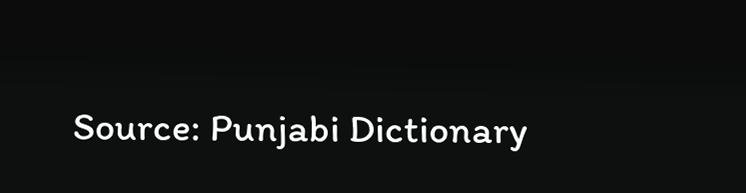Source: Punjabi Dictionary